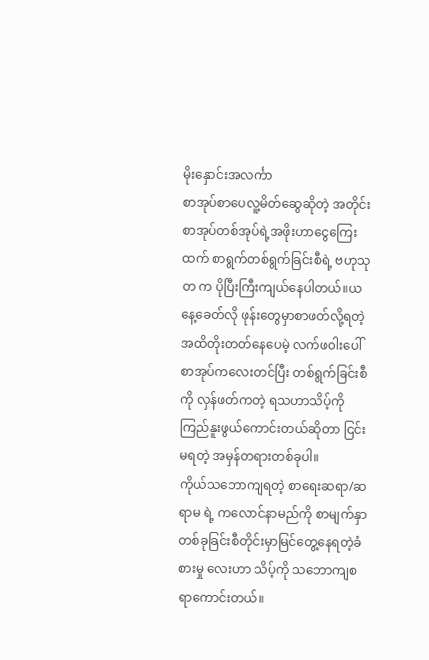မိုးနှောင်းအလင်္ကာ
စာအုပ်စာပေလူ့မိတ်ဆွေဆိုတဲ့ အတိုင်း စာအုပ်တစ်အုပ်ရဲ့အဖိုးဟာငွေကြေးထက် စာရွက်တစ်ရွက်ခြင်းစီရဲ့ ဗဟုသုတ က ပိုပြီးကြီးကျယ်နေပါတယ်။ယနေ့ခေတ်လို ဖုန်းတွေမှာစာဖတ်လို့ရတဲ့အထိတိုးတတ်နေပေမဲ့ လက်ဖ၀ါးပေါ်စာအုပ်ကလေးတင်ပြီး တစ်ရွက်ခြင်းစီကို လှန်ဖတ်ကတဲ့ ရသဟာသိပ့်ကိုကြည်နူးဖွယ်ကောင်းတယ်ဆိုတာ ငြင်းမရတဲ့ အမှန်တရားတစ်ခုပါ။
ကိုယ်သဘောကျရတဲ့ စာရေးဆရာ/ဆရာမ ရဲ့ ကလောင်နာမည်ကို စာမျက်နှာတစ်ခုခြင်းစီတိုင်းမှာမြင်တွေ့နေရတဲ့ခံစားမှု လေးဟာ သိပ့်ကို သဘောကျစရာကောင်းတယ်။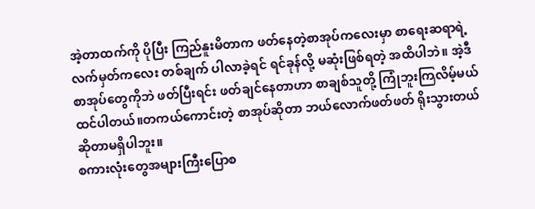အဲ့တာထက်ကို ပိုပြီး ကြည်နူးမိတာက ဖတ်နေတဲ့စာအုပ်ကလေးမှာ စာရေးဆရာရဲ့ လက်မှတ်ကလေး တစ်ချက် ပါလာခဲ့ရင် ရင်ခုန်လို့ မဆုံးဖြစ်ရတဲ့ အထိပါဘဲ။ အဲ့ဒီစာအုပ်တွေကိုဘဲ ဖတ်ပြီးရင်း ဖတ်ချင်နေတာဟာ စာချစ်သူတို့ ကြုံဘူးကြလိမ့်မယ်ထင်ပါတယ်။တကယ်ကောင်းတဲ့ စာအုပ်ဆိုတာ ဘယ်လောက်ဖတ်ဖတ် ရိုးသွားတယ်ဆိုတာမရှိပါဘူး။
စကားလုံးတွေအများကြီးပြောစ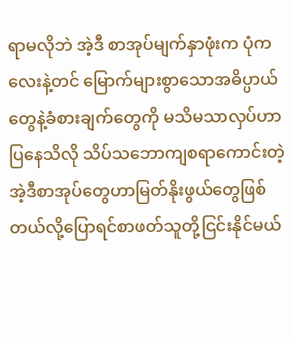ရာမလိုဘဲ အဲ့ဒီ စာအုပ်မျက်နှာဖုံးက ပုံကလေးနဲ့တင် မြောက်များစွာသောအဓိပ္ပာယ်တွေနဲ့ခံစားချက်တွေကို မသိမသာလှပ်ဟာပြနေသိလို သိပ်သဘောကျစရာကောင်းတဲ့အဲ့ဒီစာအုပ်တွေဟာမြတ်နိုးဖွယ်တွေဖြစ်တယ်လို့ပြောရင်စာဖတ်သူတို့ငြင်းနိုင်မယ်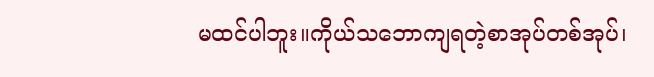မထင်ပါဘူး။ကိုယ်သဘောကျရတဲ့စာအုပ်တစ်အုပ်၊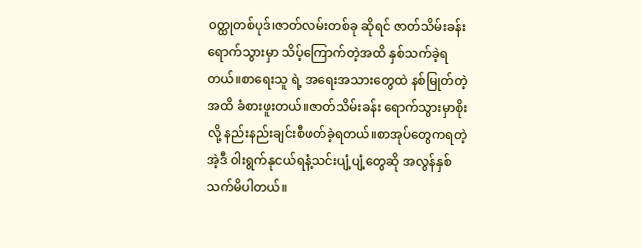၀တ္ထုတစ်ပုဒ်၊ဇာတ်လမ်းတစ်ခု ဆိုရင် ဇာတ်သိမ်းခန်းရောက်သွားမှာ သိပ့်ကြောက်တဲ့အထိ နှစ်သက်ခဲ့ရတယ်။စာရေးသူ ရဲ့ အရေးအသားတွေထဲ နစ်မြုတ်တဲ့အထိ ခံစားဖူးတယ်။ဇာတ်သိမ်းခန်း ရောက်သွားမှာစိုးလို့ နည်းနည်းချင်းစီဖတ်ခဲ့ရတယ်။စာအုပ်တွေကရတဲ့ အဲ့ဒီ ၀ါးရွက်နုငယ်ရနံ့သင်းပျံ့ပျံ့တွေဆို အလွန်နှစ်သက်မိပါတယ်။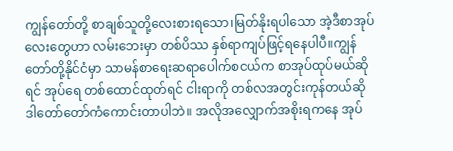ကျွန်တော်တို့ စာချစ်သူတို့လေးစားရသော၊မြတ်နိုးရပါသော အဲ့ဒီစာအုပ်လေးတွေဟာ လမ်းဘေးမှာ တစ်ပိဿ နှစ်ရာကျပ်ဖြင့်ရနေပါပီ။ကျွန်တော်တို့နိုင်ငံမှာ သာမန်စာရေးဆရာပေါက်စငယ်က စာအုပ်ထုပ်မယ်ဆိုရင် အုပ်ရေ တစ်ထောင်ထုတ်ရင် ငါးရာကို တစ်လအတွင်းကုန်တယ်ဆို ဒါတော်တော်ကံကောင်းတာပါဘဲ။ အလိုအလျှောက်အစိုးရကနေ အုပ်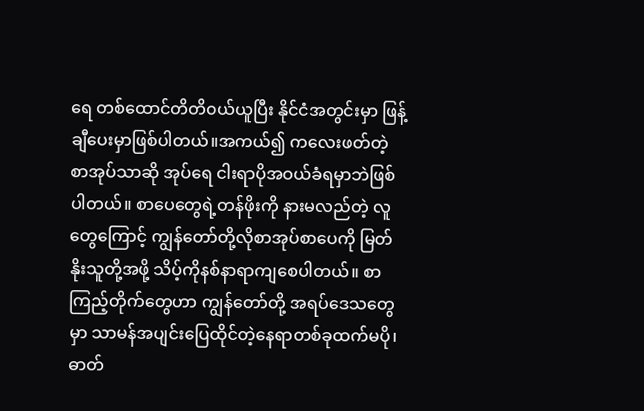ရေ တစ်ထောင်တိတိ၀ယ်ယူပြီး နိုင်ငံအတွင်းမှာ ဖြန့်ချီပေးမှာဖြစ်ပါတယ်။အကယ်၍ ကလေးဖတ်တဲ့ စာအုပ်သာဆို အုပ်ရေ ငါးရာပိုအဝယ်ခံရမှာဘဲဖြစ်ပါတယ်။ စာပေတွေရဲ့တန်ဖိုးကို နားမလည်တဲ့ လူတွေကြောင့် ကျွန်တော်တို့လိုစာအုပ်စာပေကို မြတ်နိုးသူတို့အဖို့ သိပ့်ကိုနစ်နာရာကျစေပါတယ်။ စာကြည့်တိုက်တွေဟာ ကျွန်တော်တို့ အရပ်ဒေသတွေမှာ သာမန်အပျင်းပြေထိုင်တဲ့နေရာတစ်ခုထက်မပို၊ဓာတ်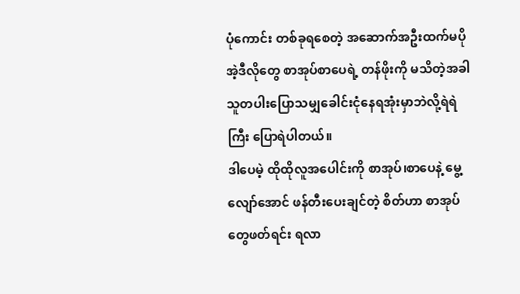ပုံကောင်း တစ်ခုရစေတဲ့ အဆောက်အဦးထက်မပို အဲ့ဒီလိုတွေ စာအုပ်စာပေရဲ့ တန်ဖိုးကို မသိတဲ့အခါ သူတပါးပြောသမျှခေါင်းငုံနေရအုံးမှာဘဲလို့ရဲရဲကြီး ပြောရဲပါတယ်။
ဒါပေမဲ့ ထိုထိုလူအပေါင်းကို စာအုပ်၊စာပေနဲ့ မွေ့လျော်အောင် ဖန်တီးပေးချင်တဲ့ စိတ်ဟာ စာအုပ်တွေဖတ်ရင်း ရလာ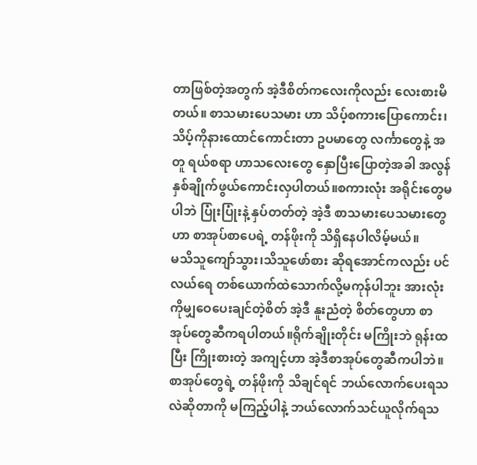တာဖြစ်တဲ့အတွက် အဲ့ဒီစိတ်ကလေးကိုလည်း လေးစားမိတယ်။ စာသမားပေသမား ဟာ သိပ့်စကားပြောကောင်း၊သိပ့်ကိုနားထောင်ကောင်းတာ ဥပမာတွေ လင်္ကာတွေနဲ့ အတူ ရယ်စရာ ဟာသလေးတွေ နှောပြီးပြောတဲ့အခါ အလွန်နှစ်ချိုက်ဖွယ်ကောင်းလှပါတယ်။စကားလုံး အရိုင်းတွေမပါဘဲ ပြုံးပြုံးနဲ့ နှပ်တတ်တဲ့ အဲ့ဒီ စာသမားပေသမားတွေဟာ စာအုပ်စာပေရဲ့ တန်ဖိုးကို သိရှိနေပါလိမ့်မယ်။
မသိသူကျော်သွား၊သိသူဖော်စား ဆိုရအောင်ကလည်း ပင်လယ်ရေ တစ်ယောက်ထဲသောက်လို့မကုန်ပါဘူး အားလုံးကိုမျှဝေပေးချင်တဲ့စိတ် အဲ့ဒီ နူးညံတဲ့ စိတ်တွေဟာ စာအုပ်တွေဆီကရပါတယ်။ရိုက်ချိုးတိုင်း မကြိုးဘဲ ရုန်းထပြီး ကြိုးစားတဲ့ အကျင့်ဟာ အဲ့ဒီစာအုပ်တွေဆီကပါဘဲ။ စာအုပ်တွေရဲ့ တန်ဖိုးကို သိချင်ရင် ဘယ်လောက်ပေးရသလဲဆိုတာကို မကြည့်ပါနဲ့ ဘယ်လောက်သင်ယူလိုက်ရသ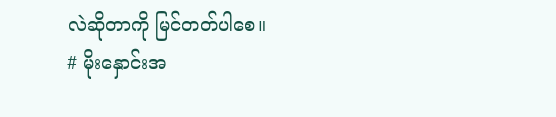လဲဆိုတာကို မြင်တတ်ပါစေ။
# မိုးနှောင်းအ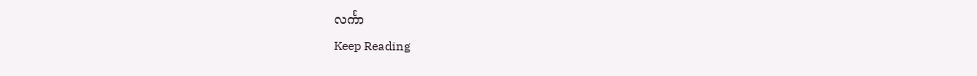လင်္ကာ
Keep Reading